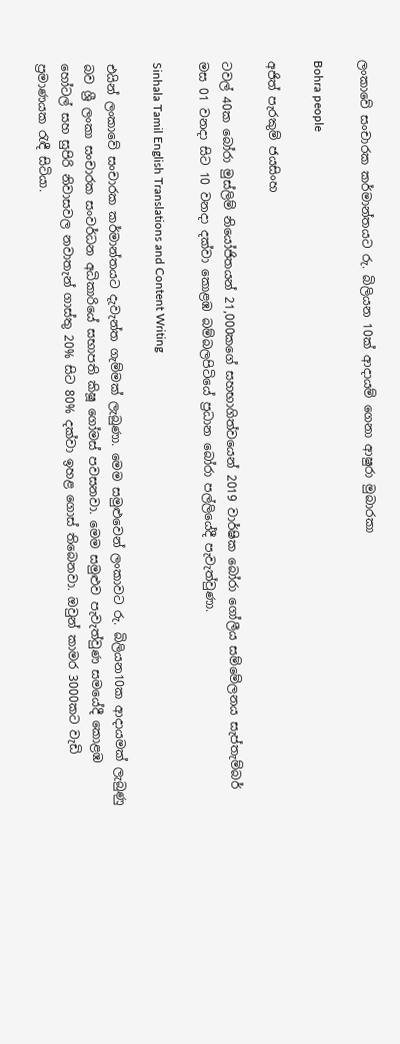ලංකාවේ සංචාරක කර්මාන්තයට රු. බිලියන 10ක් ආදායම් ගෙනා ආෂුරා මුබාරකා

Bohra people

අජිත් පැරකුම් ජයසිංහ

ටවල් 40ක බෝරා මුස්ලිම් නියෝජිතයන් 21,000කගේ සහභාගිත්වයෙන් 2019 වාර්ෂික බෝරා ගෝලීය සම්මේලනය සැප්තැම්බර් මස 01 වනදා සිට 10 වනදා දක්වා කොළඹ බම්බලපිටියේ ප්‍රධාන බෝරා පල්ලියේදී පැවැත්වුණා.

Sinhala Tamil English Translations and Content Writing

එයින් ලංකාවේ සංචාරක කර්මාන්තයට දැවැන්ත ගැම්මක් ලැබුණා. මෙම සමුළුවෙන් ලංකාවට රු. බිලියන10ක ආදායමක් ලැබුණු බව ශ්‍රී ලංකා සංචාරක සංවර්ධන අධිකාරියේ සභාපති කිෂූ ගෝමස් පවසනවා. මෙම සමුළුව පැවැත්වුණ සමයේදී කොළඹ හෝටල් සහ සුපිරි නිවාසවල නවාතැන් ගාස්තු 20% සිට 80% දක්වා ඉහළ ගොස් තිබෙනවා. ඔවුන් කාමර 3000කට වැඩි ප්‍රමාණයක රැඳී සිටියා.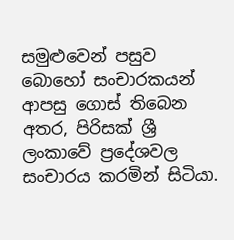සමුළුවෙන් පසුව බොහෝ සංචාරකයන් ආපසු ගොස් තිබෙන අතර, පිරිසක් ශ්‍රී ලංකාවේ ප්‍රදේශවල සංචාරය කරමින් සිටියා.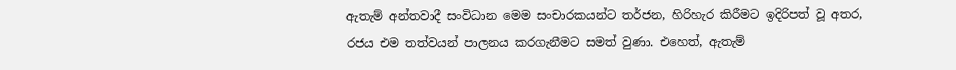ඇතැම් අන්තවාදී සංවිධාන මෙම සංචාරකයන්ට තර්ජන, හිරිහැර කිරීමට ඉදිරිපත් වූ අතර, රජය එම තත්වයන් පාලනය කරගැනීමට සමත් වුණා. එහෙත්, ඇතැම්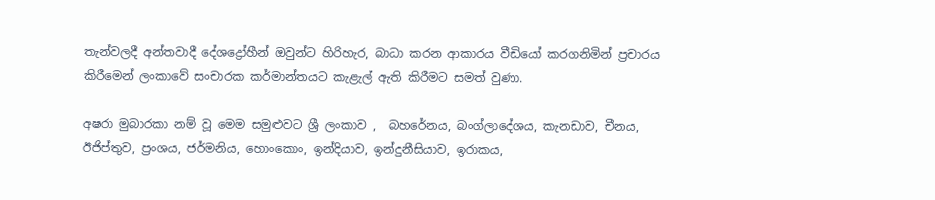තැන්වලදී අන්තවාදී දේශද්‍රෝහීන් ඔවුන්ට හිරිහැර, බාධා කරන ආකාරය වීඩියෝ කරගනිමින් ප්‍රචාරය කිරීමෙන් ලංකාවේ සංචාරක කර්මාන්තයට කැළැල් ඇති කිරීමට සමත් වුණා.

අෂරා මුබාරකා නම් වූ මෙම සමුළුවට ශ්‍රී ලංකාව ,  බහරේනය, බංග්ලාදේශය, කැනඩාව, චීනය, ඊජිප්තුව, ප්‍රංශය, ජර්මනිය, හොංකොං, ඉන්දියාව, ඉන්දුනීසියාව, ඉරාකය,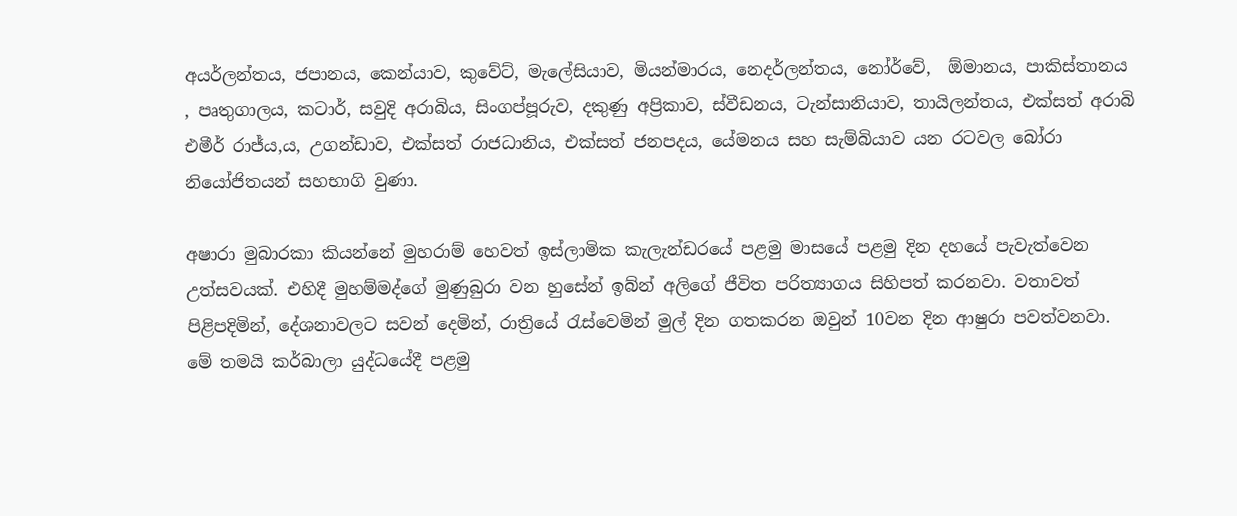අයර්ලන්තය, ජපානය, කෙන්යාව, කුවේට්, මැලේසියාව, මියන්මාරය, නෙදර්ලන්තය, නෝර්වේ,  ඕමානය, පාකිස්තානය , පෘතුගාලය, කටාර්, සවුදි අරාබිය, සිංගප්පූරුව, දකුණු අප්‍රිකාව, ස්වීඩනය, ටැන්සානියාව, තායිලන්තය, එක්සත් අරාබි එමීර් රාජ්ය,ය, උගන්ඩාව, එක්සත් රාජධානිය, එක්සත් ජනපදය, යේමනය සහ සැම්බියාව යන රටවල බෝරා නියෝජිතයන් සහභාගි වුණා.

අෂාරා මුබාරකා කියන්නේ මුහරාම් හෙවත් ඉස්ලාමික කැලැන්ඩරයේ පළමු මාසයේ පළමු දින දහයේ පැවැත්වෙන උත්සවයක්. එහිදී මුහම්මද්ගේ මුණුබුරා වන හුසේන් ඉබ්න් අලිගේ ජීවිත පරිත්‍යාගය සිහිපත් කරනවා. වතාවත් පිළිපදිමින්, දේශනාවලට සවන් දෙමින්, රාත්‍රියේ රැස්වෙමින් මුල් දින ගතකරන ඔවුන් 10වන දින ආෂුරා පවත්වනවා. මේ තමයි කර්බාලා යුද්ධයේදී පළමු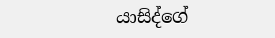යාසිද්ගේ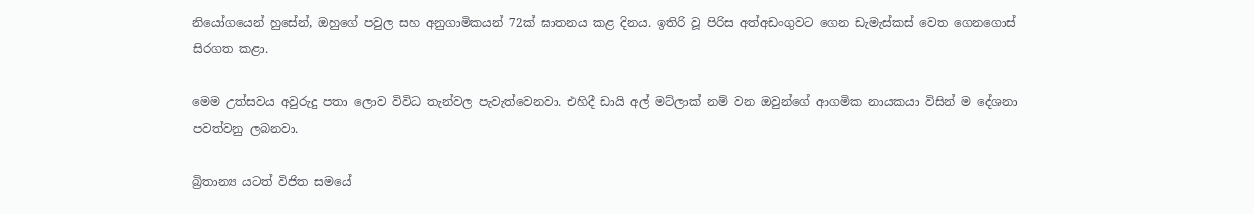නියෝගයෙන් හුසේන්, ඔහුගේ පවුල සහ අනුගාමිකයන් 72ක් ඝාතනය කළ දිනය. ඉතිරි වූ පිරිස අත්අඩංගුවට ගෙන ඩැමැස්කස් වෙත ගෙනගොස් සිරගත කළා.

මෙම උත්සවය අවුරුදු පතා ලොව විවිධ තැන්වල පැවැත්වෙනවා. එහිදී ඩායි අල් මට්ලාක් නම් වන ඔවුන්ගේ ආගමික නායකයා විසින් ම දේශනා පවත්වනු ලබනවා.

බ්‍රිතාන්‍ය යටත් විජිත සමයේ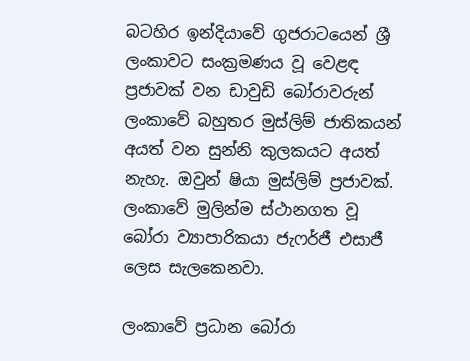බටහිර ඉන්දියාවේ ගුජරාටයෙන් ශ්‍රී ලංකාවට සංක්‍රමණය වූ වෙළඳ ප්‍රජාවක් වන ඩාවුඩි බෝරාවරුන් ලංකාවේ බහුතර මුස්ලිම් ජාතිකයන් අයත් වන සුන්නි කුලකයට අයත් නැහැ. ඔවුන් ෂියා මුස්ලිම් ප්‍රජාවක්. ලංකාවේ මුලින්ම ස්ථානගත වූ බෝරා ව්‍යාපාරිකයා ජැෆර්ජී එසාජී ලෙස සැලකෙනවා.

ලංකාවේ ප්‍රධාන බෝරා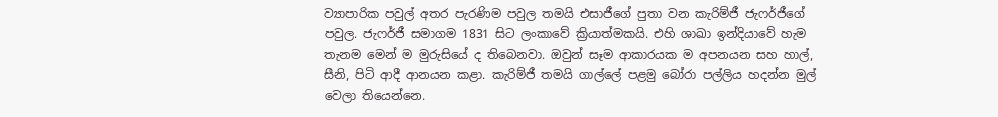ව්‍යාපාරික පවුල් අතර පැරණිම පවුල තමයි එසාජීගේ පුතා වන කැරිම්ජී ජැෆර්ජීගේ පවුල. ජැෆර්ජී සමාගම 1831 සිට ලංකාවේ ක්‍රියාත්මකයි. එහි ශාඛා ඉන්දියාවේ හැම තැනම මෙන් ම මුරුසියේ ද තිබෙනවා. ඔවුන් සෑම ආකාරයක ම අපනයන සහ හාල්, සීනි, පිටි ආදී ආනයන කළා. කැරිම්ජී තමයි ගාල්ලේ පළමු බෝරා පල්ලිය හදන්න මුල් වෙලා තියෙන්නෙ.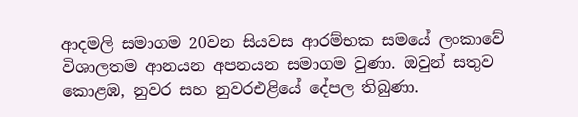ආදමලි සමාගම 20වන සියවස ආරම්භක සමයේ ලංකාවේ විශාලතම ආනයන අපනයන සමාගම වුණා. ඔවුන් සතුව කොළඹ, නුවර සහ නුවරඑළියේ දේපල තිබුණා.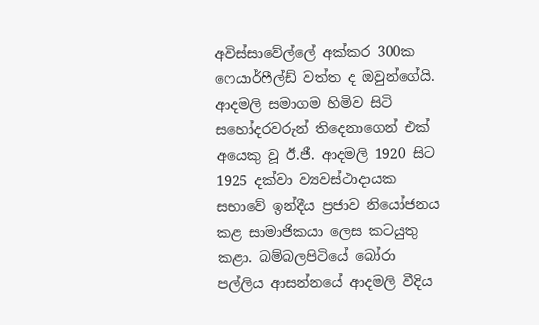අවිස්සාවේල්ලේ අක්කර 300ක ෆෙයාර්ෆීල්ඩ් වත්ත ද ඔවුන්ගේයි. ආදමලි සමාගම හිමිව සිටි සහෝදරවරුන් තිදෙනාගෙන් එක් අයෙකු වූ ඊ.ජී. ආදමලි 1920 සිට 1925 දක්වා ව්‍යවස්ථාදායක සභාවේ ඉන්දීය ප්‍රජාව නියෝජනය කළ සාමාජිකයා ලෙස කටයුතු කළා. බම්බලපිටියේ බෝරා පල්ලිය ආසන්නයේ ආදමලි වීදිය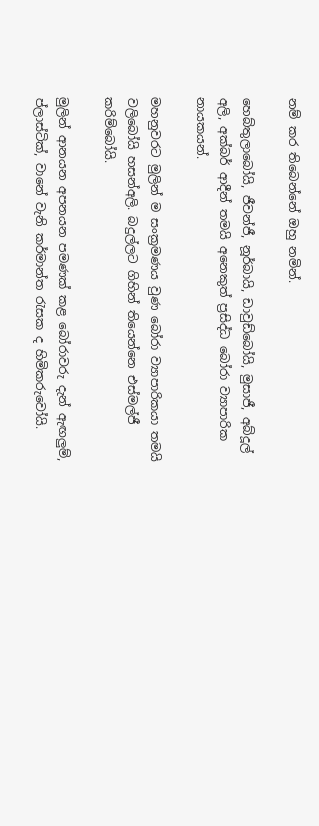නම් කර තිබෙන්නේ ඔහු නමින්.

හෙබ්තුලාබෝයි, ජීවන්ජී, නූර්බායි, ඩාවුඩ්බෝයි, මුසාජී, අබ්දූල් අලි, අක්බර් ආදීන් තමයි අනෙකුත් ප්‍රසිද්ධ බෝරා ව්‍යාපාරික නායකයන්.

මහනුවරට මුලින් ම සංක්‍රමණය වුණ බෝරා ව්‍යාපාරිකයා තමයි වලිබෝයි හසන්අලි. බදුල්ලට ගිහින් තියෙන්නෙ එස්මල්ජී කරිම්බෝයි.

මුලින් ආනයන අපනයන පමණක් කළ බෝරාවරු දැන් ඇඟලුම්, ප්ලාස්ටික්, වානේ වැනි කර්මාන්ත රැසක ද හිමිකරුවෝයි.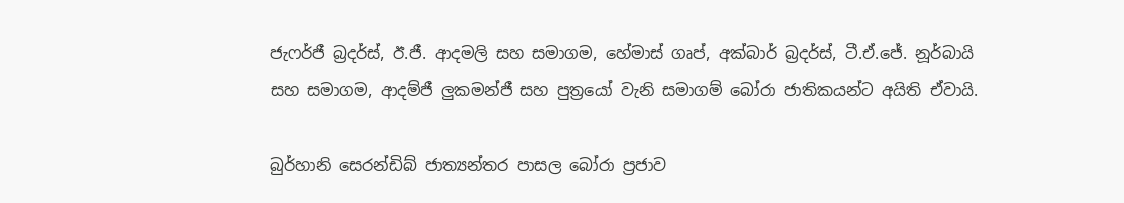ජැෆර්ජී බ්‍රදර්ස්, ඊ.ජී. ආදමලි සහ සමාගම, හේමාස් ගෘප්, අක්බාර් බ්‍රදර්ස්, ටී.ඒ.ජේ. නූර්බායි සහ සමාගම, ආදම්ජී ලුකමන්ජී සහ පුත්‍රයෝ වැනි සමාගම් බෝරා ජාතිකයන්ට අයිති ඒවායි.

බුර්හානි සෙරන්ඩිබ් ජාත්‍යන්තර පාසල බෝරා ප්‍රජාව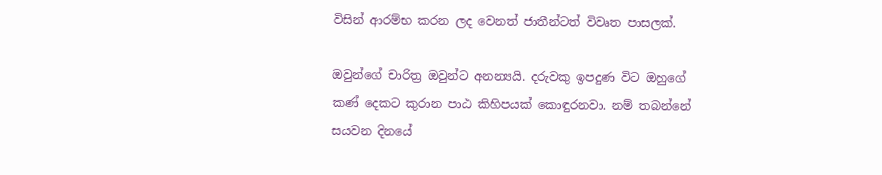විසින් ආරම්භ කරන ලද වෙනත් ජාතීන්ටත් විවෘත පාසලක්.

ඔවුන්ගේ චාරිත්‍ර ඔවුන්ට අනන්‍යයි. දරුවකු ඉපදුණ විට ඔහුගේ කණ් දෙකට කුරාන පාඨ කිහිපයක් කොඳුරනවා. නම් තබන්නේ සයවන දිනයේ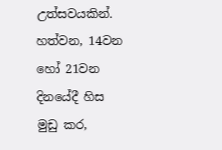උත්සවයකින්. හත්වන, 14වන හෝ 21වන දිනයේදී හිස මුඩු කර,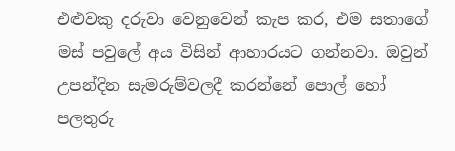එළුවකු දරුවා වෙනුවෙන් කැප කර, එම සතාගේ මස් පවුලේ අය විසින් ආහාරයට ගන්නවා. ඔවුන් උපන්දින සැමරුම්වලදී කරන්නේ පොල් හෝ පලතුරු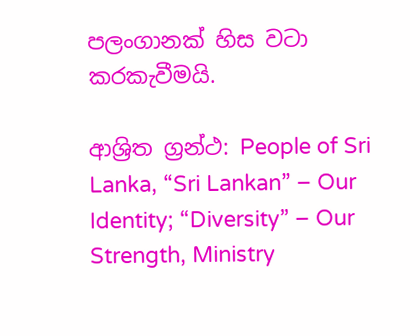පලංගානක් හිස වටා කරකැවීමයි.

ආශ්‍රිත ග්‍රන්ථ: People of Sri Lanka, “Sri Lankan” – Our Identity; “Diversity” – Our Strength, Ministry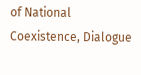of National Coexistence, Dialogue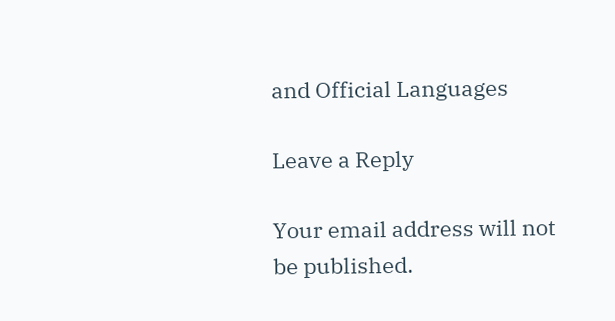and Official Languages

Leave a Reply

Your email address will not be published.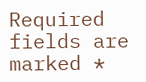Required fields are marked *